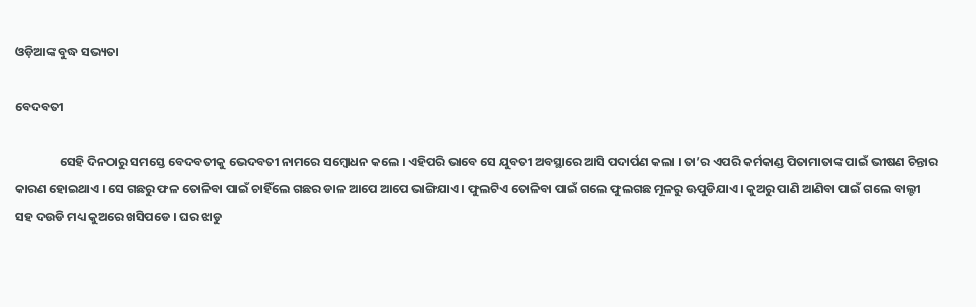ଓଡ଼ିଆଙ୍କ ବୁଦ୍ଧ ସଭ୍ୟତା

ବେଦବତୀ

                ସେହି ଦିନଠାରୁ ସମସ୍ତେ ବେଦବତୀକୁ ଭେଦବତୀ ନାମରେ ସମ୍ବୋଧନ କଲେ । ଏହିପରି ଭାବେ ସେ ଯୁବତୀ ଅବସ୍ଥାରେ ଆସି ପଦାର୍ପଣ କଲା । ତା’ର ଏପରି କର୍ମକାଣ୍ଡ ପିତାମାତାଙ୍କ ପାଇଁ ଭୀଷଣ ଚିନ୍ତାର କାରଣ ହୋଇଥାଏ । ସେ ଗଛରୁ ଫଳ ତୋଳିବା ପାଇଁ ଚାହିଁଲେ ଗଛର ଡାଳ ଆପେ ଆପେ ଭାଙ୍ଗିଯାଏ । ଫୁଲଟିଏ ତୋଳିବା ପାଇଁ ଗଲେ ଫୁଲଗଛ ମୂଳରୁ ଊପୁଡିଯାଏ । କୁଅରୁ ପାଣି ଆଣିବା ପାଇଁ ଗଲେ ବାଲ୍ଟୀ ସହ ଦଉଡି ମଧ୍ୟ କୁଅରେ ଖସିପଡେ । ଘର ଝାଡୁ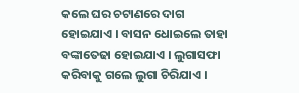କଲେ ଘର ଚଟାଣରେ ଦାଗ ହୋଇଯାଏ । ବାସନ ଧୋଇଲେ ତାହା ବଙ୍କାତେଢା ହୋଇଯାଏ । ଲୁଗାସଫା କରିବାକୁ ଗଲେ ଲୁଗା ଚିରିଯାଏ ।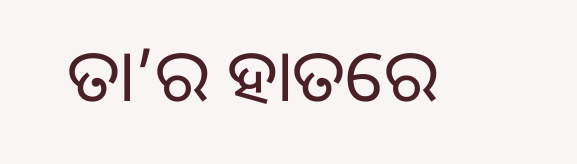ତା’ର ହାତରେ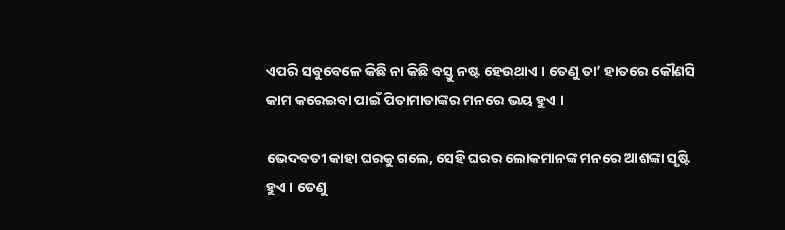ଏପରି ସବୁବେଳେ କିଛି ନା କିଛି ବସ୍ତୁ ନଷ୍ଟ ହେଉଥାଏ । ତେଣୁ ତା’ ହାତରେ କୌଣସି କାମ କରେଇବା ପାଇଁ ପିତାମାତାଙ୍କର ମନରେ ଭୟ ହୁଏ ।

ଭେଦବତୀ କାହା ଘରକୁ ଗଲେ, ସେହି ଘରର ଲୋକମାନଙ୍କ ମନରେ ଆଶଙ୍କା ସୃଷ୍ଟି ହୁଏ । ତେଣୁ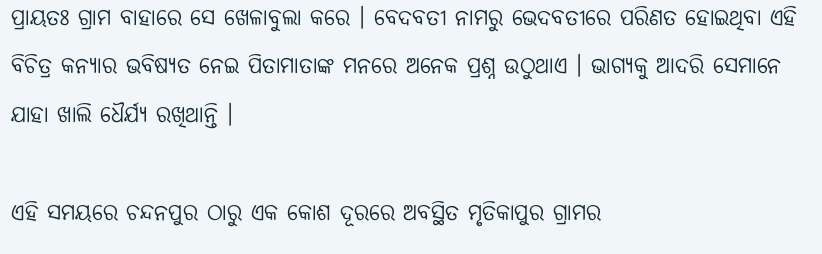ପ୍ରାୟତଃ ଗ୍ରାମ ବାହାରେ ସେ ଖେଳାବୁଲା କରେ । ବେଦବତୀ ନାମରୁ ଭେଦବତୀରେ ପରିଣତ ହୋଇଥିବା ଏହି ବିଚିତ୍ର କନ୍ୟାର ଭବିଷ୍ୟତ ନେଇ ପିତାମାତାଙ୍କ ମନରେ ଅନେକ ପ୍ରଶ୍ନ ଉଠୁଥାଏ । ଭାଗ୍ୟକୁ ଆଦରି ସେମାନେ ଯାହା ଖାଲି ଧୈର୍ଯ୍ୟ ରଖିଥାନ୍ତି ।

ଏହି ସମୟରେ ଚନ୍ଦନପୁର ଠାରୁ ଏକ କୋଶ ଦୂରରେ ଅବସ୍ଥିତ ମୃତିକାପୁର ଗ୍ରାମର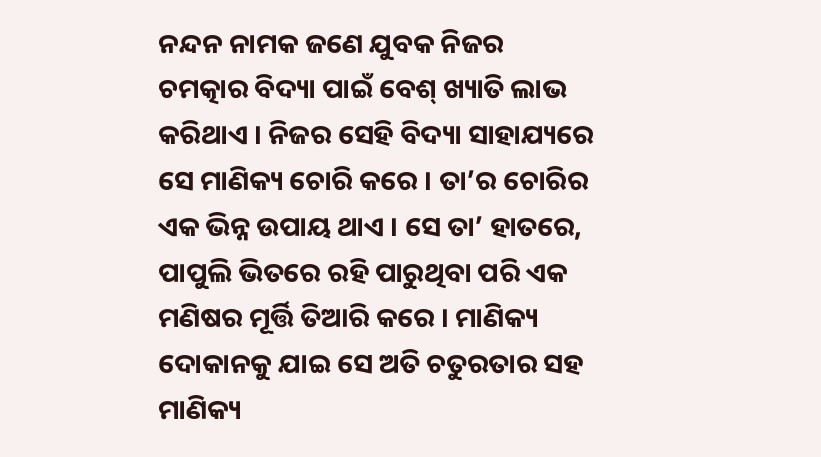ନନ୍ଦନ ନାମକ ଜଣେ ଯୁବକ ନିଜର ଚମତ୍କାର ବିଦ୍ୟା ପାଇଁ ବେଶ୍ ଖ୍ୟାତି ଲାଭ କରିଥାଏ । ନିଜର ସେହି ବିଦ୍ୟା ସାହାଯ୍ୟରେ ସେ ମାଣିକ୍ୟ ଚୋରି କରେ । ତା’ର ଚୋରିର ଏକ ଭିନ୍ନ ଉପାୟ ଥାଏ । ସେ ତା’ ହାତରେ, ପାପୁଲି ଭିତରେ ରହି ପାରୁଥିବା ପରି ଏକ ମଣିଷର ମୂର୍ତ୍ତି ତିଆରି କରେ । ମାଣିକ୍ୟ ଦୋକାନକୁ ଯାଇ ସେ ଅତି ଚତୁରତାର ସହ ମାଣିକ୍ୟ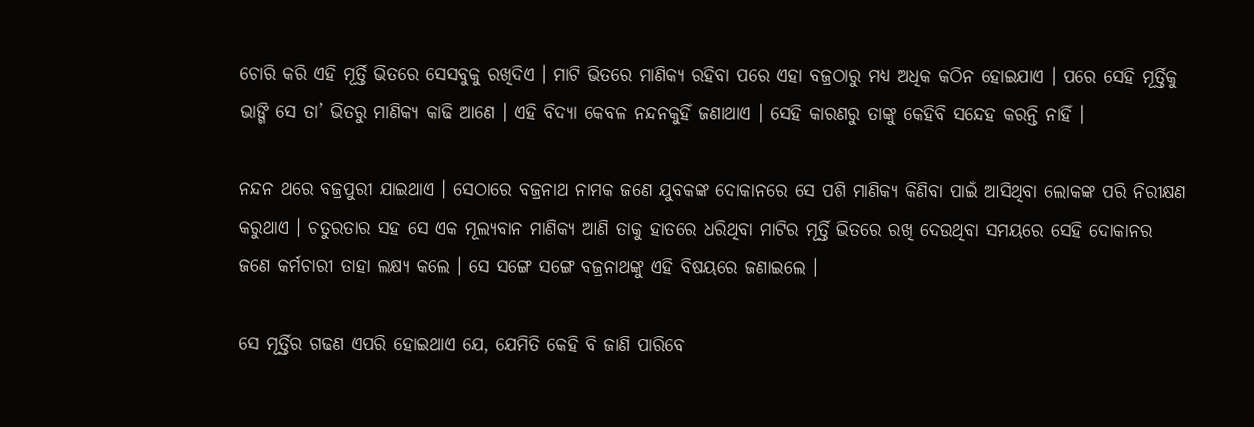ଚୋରି କରି ଏହି ମୂର୍ତ୍ତି ଭିତରେ ସେସବୁକୁ ରଖିଦିଏ । ମାଟି ଭିତରେ ମାଣିକ୍ୟ ରହିବା ପରେ ଏହା ବଜ୍ରଠାରୁ ମଧ୍ୟ ଅଧିକ କଠିନ ହୋଇଯାଏ । ପରେ ସେହି ମୂର୍ତ୍ତିକୁ ଭାଙ୍ଗି ସେ ତା’ ଭିତରୁ ମାଣିକ୍ୟ କାଢି ଆଣେ । ଏହି ବିଦ୍ୟା କେବଳ ନନ୍ଦନକୁହିଁ ଜଣାଥାଏ । ସେହି କାରଣରୁ ତାଙ୍କୁ କେହିବି ସନ୍ଦେହ କରନ୍ତି ନାହିଁ ।

ନନ୍ଦନ ଥରେ ବଜ୍ରପୁରୀ ଯାଇଥାଏ । ସେଠାରେ ବଜ୍ରନାଥ ନାମକ ଜଣେ ଯୁବକଙ୍କ ଦୋକାନରେ ସେ ପଶି ମାଣିକ୍ୟ କିଣିବା ପାଇଁ ଆସିଥିବା ଲୋକଙ୍କ ପରି ନିରୀକ୍ଷଣ କରୁଥାଏ । ଚତୁରତାର ସହ ସେ ଏକ ମୂଲ୍ୟବାନ ମାଣିକ୍ୟ ଆଣି ତାକୁ ହାତରେ ଧରିଥିବା ମାଟିର ମୂର୍ତ୍ତି ଭିତରେ ରଖି ଦେଉଥିବା ସମୟରେ ସେହି ଦୋକାନର ଜଣେ କର୍ମଚାରୀ ତାହା ଲକ୍ଷ୍ୟ କଲେ । ସେ ସଙ୍ଗେ ସଙ୍ଗେ ବଜ୍ରନାଥଙ୍କୁ ଏହି ବିଷୟରେ ଜଣାଇଲେ ।

ସେ ମୂର୍ତ୍ତିର ଗଢଣ ଏପରି ହୋଇଥାଏ ଯେ, ଯେମିତି କେହି ବି ଜାଣି ପାରିବେ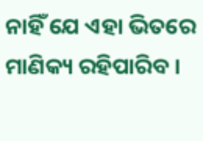ନାହିଁ ଯେ ଏହା ଭିତରେ ମାଣିକ୍ୟ ରହିପାରିବ ।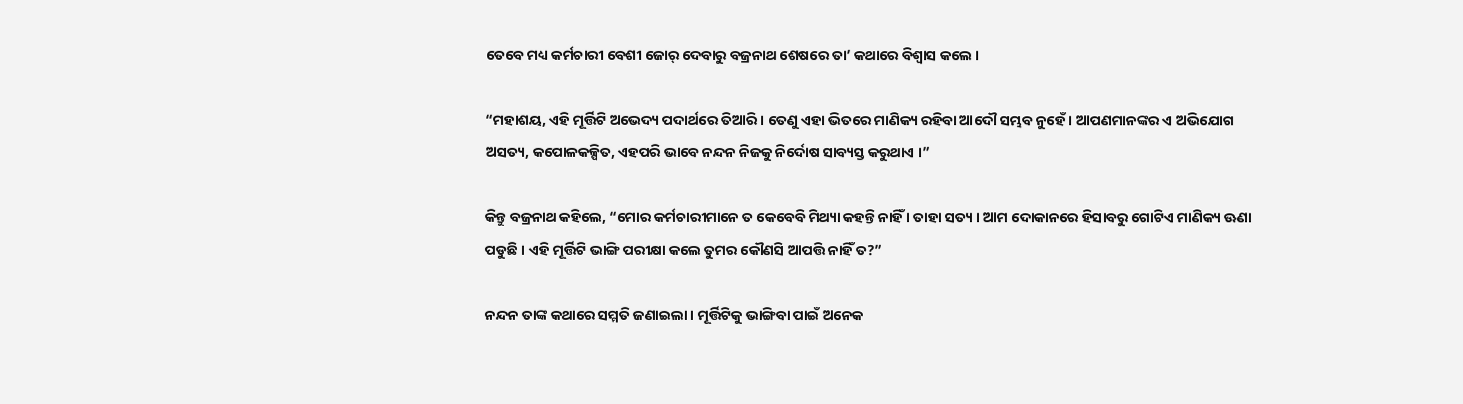ତେବେ ମଧ୍ୟ କର୍ମଚାରୀ ବେଶୀ ଜୋର୍ ଦେବାରୁ ବଜ୍ରନାଥ ଶେଷରେ ତା’ କଥାରେ ବିଶ୍ୱାସ କଲେ ।

“ମହାଶୟ, ଏହି ମୂର୍ତ୍ତିଟି ଅଭେଦ୍ୟ ପଦାର୍ଥରେ ତିଆରି । ତେଣୁ ଏହା ଭିତରେ ମାଣିକ୍ୟ ରହିବା ଆଦୌ ସମ୍ଭବ ନୁହେଁ । ଆପଣମାନଙ୍କର ଏ ଅଭିଯୋଗ ଅସତ୍ୟ, କପୋଳକଳ୍ପିତ, ଏହପରି ଭାବେ ନନ୍ଦନ ନିଜକୁ ନିର୍ଦୋଷ ସାବ୍ୟସ୍ତ କରୁଥାଏ ।”

କିନ୍ତୁ ବଜ୍ରନାଥ କହିଲେ, “ମୋର କର୍ମଚାରୀମାନେ ତ କେବେବି ମିଥ୍ୟା କହନ୍ତି ନାହିଁ । ତାହା ସତ୍ୟ । ଆମ ଦୋକାନରେ ହିସାବରୁ ଗୋଟିଏ ମାଣିକ୍ୟ ଊଣା ପଡୁଛି । ଏହି ମୂର୍ତ୍ତିଟି ଭାଙ୍ଗି ପରୀକ୍ଷା କଲେ ତୁମର କୌଣସି ଆପତ୍ତି ନାହିଁ ତ?”

ନନ୍ଦନ ତାଙ୍କ କଥାରେ ସମ୍ମତି ଜଣାଇଲା । ମୂର୍ତ୍ତିଟିକୁ ଭାଙ୍ଗିବା ପାଇଁ ଅନେକ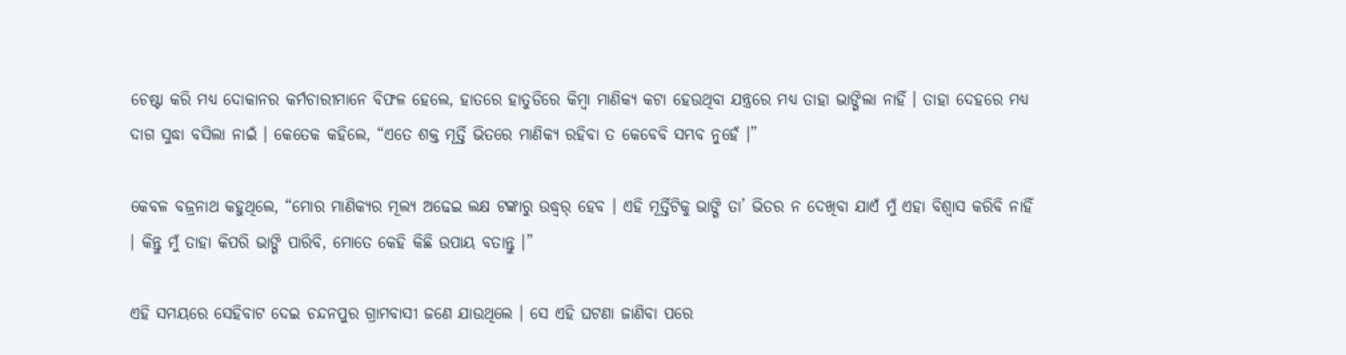ଚେଷ୍ଟା କରି ମଧ୍ୟ ଦୋକାନର କର୍ମଚାରୀମାନେ ବିଫଳ ହେଲେ, ହାତରେ ହାତୁଡିରେ କିମ୍ବା ମାଣିକ୍ୟ କଟା ହେଉଥିବା ଯନ୍ତ୍ରରେ ମଧ୍ୟ ତାହା ଭାଙ୍ଗିଲା ନାହିଁ । ତାହା ଦେହରେ ମଧ୍ୟ ଦାଗ ସୁଦ୍ଧା ବସିଲା ନାଇଁ । କେତେକ କହିଲେ, “ଏତେ ଶକ୍ତ ମୂର୍ତ୍ତି ଭିତରେ ମାଣିକ୍ୟ ରହିବା ତ କେବେବି ସମ୍ଭବ ନୁହେଁ ।”

କେବଳ ବଜ୍ରନାଥ କହୁଥିଲେ, “ମୋର ମାଣିକ୍ୟର ମୂଲ୍ୟ ଅଢେଇ ଲକ୍ଷ ଟଙ୍କାରୁ ଉଦ୍ଧ୍ୱର୍ ହେବ । ଏହି ମୂର୍ତ୍ତିଟିକୁ ଭାଙ୍ଗି ତା’ ଭିତର ନ ଦେଖିବା ଯାଏଁ ମୁଁ ଏହା ବିଶ୍ୱାସ କରିବି ନାହିଁ । କିନ୍ତୁ ମୁଁ ତାହା କିପରି ଭାଙ୍ଗି ପାରିବି, ମୋତେ କେହି କିଛି ଉପାୟ ବତାନ୍ତୁ ।”

ଏହି ସମୟରେ ସେହିବାଟ ଦେଇ ଚନ୍ଦନପୁର ଗ୍ରାମବାସୀ ଜଣେ ଯାଉଥିଲେ । ସେ ଏହି ଘଟଣା ଜାଣିବା ପରେ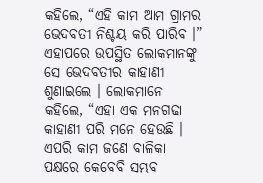କହିଲେ, “ଏହି କାମ ଆମ ଗ୍ରାମର ଭେଦବତୀ ନିଶ୍ଚୟ କରି ପାରିବ ।” ଏହାପରେ ଉପସ୍ଥିତ ଲୋକମାନଙ୍କୁ ସେ ଭେଦବତୀର କାହାଣୀ ଶୁଣାଇଲେ । ଲୋକମାନେ କହିଲେ, “ଏହା ଏକ ମନଗଢା କାହାଣୀ ପରି ମନେ ହେଉଛି । ଏପରି କାମ ଜଣେ ବାଳିକା ପକ୍ଷରେ କେବେବି ସମ୍ଭବ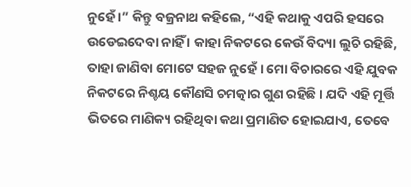ନୁହେଁ ।” କିନ୍ତୁ ବଜ୍ରନାଥ କହିଲେ, “ଏହି କଥାକୁ ଏପରି ହସରେ ଉଡେଇଦେବା ନାହିଁ । କାହା ନିକଟରେ କେଉଁ ବିଦ୍ୟା ଲୁଚି ରହିଛି, ତାହା ଜାଣିବା ମୋଟେ ସହଜ ନୁହେଁ । ମୋ ବିଚାରରେ ଏହି ଯୁବକ ନିକଟରେ ନିଶ୍ଚୟ କୌଣସି ଚମତ୍କାର ଗୁଣ ରହିଛି । ଯଦି ଏହି ମୂର୍ତ୍ତି ଭିତରେ ମାଣିକ୍ୟ ରହିଥିବା କଥା ପ୍ରମାଣିତ ହୋଇଯାଏ, ତେବେ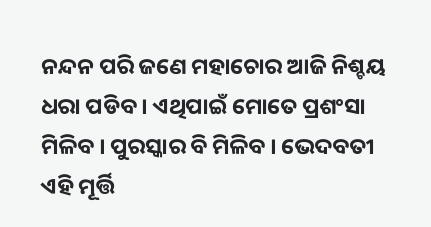ନନ୍ଦନ ପରି ଜଣେ ମହାଚୋର ଆଜି ନିଶ୍ଚୟ ଧରା ପଡିବ । ଏଥିପାଇଁ ମୋତେ ପ୍ରଶଂସା ମିଳିବ । ପୁରସ୍କାର ବି ମିଳିବ । ଭେଦବତୀ ଏହି ମୂର୍ତ୍ତି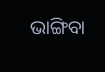ଭାଙ୍ଗିବା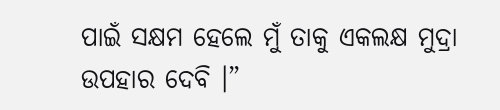ପାଇଁ ସକ୍ଷମ ହେଲେ ମୁଁ ତାକୁ ଏକଲକ୍ଷ ମୁଦ୍ରା ଉପହାର ଦେବି ।”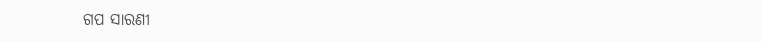ଗପ ସାରଣୀ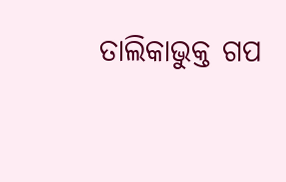ତାଲିକାଭୁକ୍ତ ଗପ